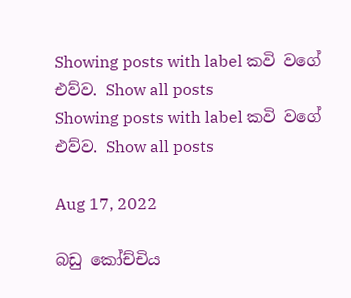Showing posts with label කවි වගේ එව්ව. Show all posts
Showing posts with label කවි වගේ එව්ව. Show all posts

Aug 17, 2022

බඩු කෝච්චිය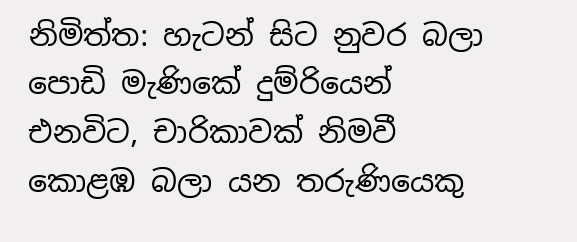නිමිත්ත: හැටන් සිට නුවර බලා පොඩි මැණිකේ දුම්රියෙන් එනවිට, චාරිකාවක් නිමවී කොළඹ බලා යන තරුණියෙකු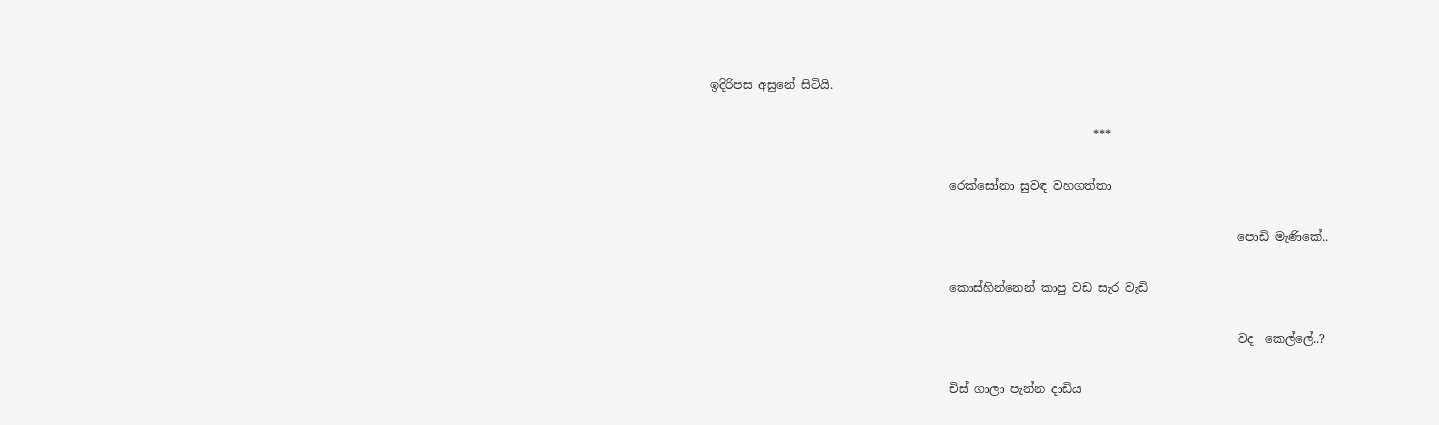ඉදිරිපස අසුනේ සිටියි.

                                                                ***

                                        රෙක්සෝනා සුවඳ වහගත්තා

                                                                                        පොඩි මැණිකේ..

                                        කොස්හින්නෙන් කාපු වඩ සැර වැඩි

                                                                                        වද  කෙල්ලේ..?

                                        චිස් ගාලා පැන්න දාඩිය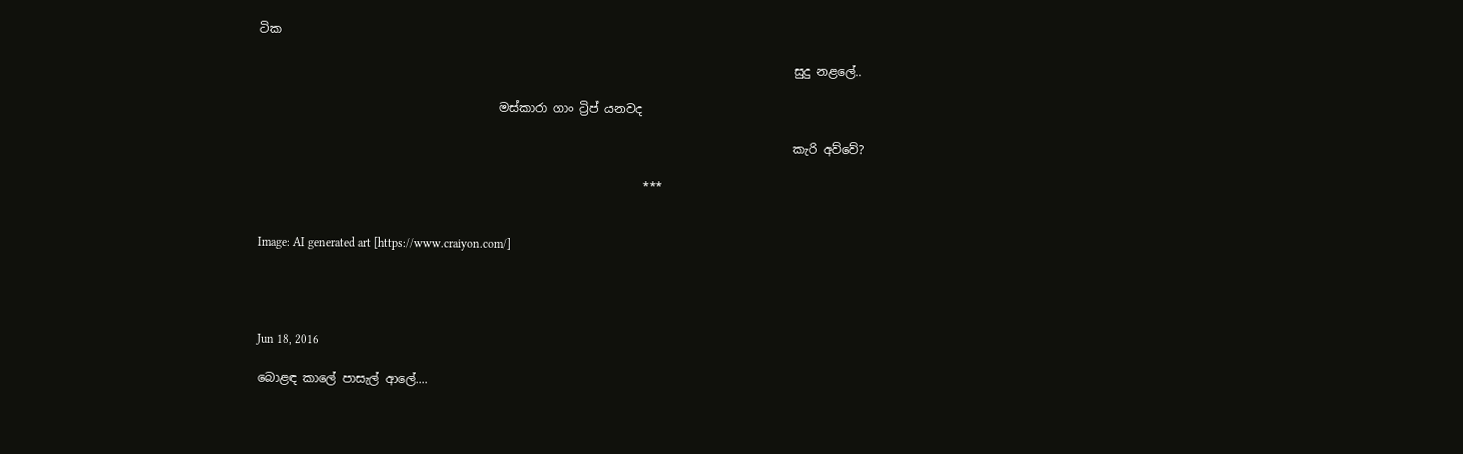ටික

                                                                                         සුදු නළලේ..

                                        මස්කාරා ගාං ට්‍රිප් යනවද

                                                                                         කැරි අව්වේ?

                                                                ***


Image: AI generated art [https://www.craiyon.com/]




Jun 18, 2016

බොළඳ කාලේ පාසැල් ආලේ....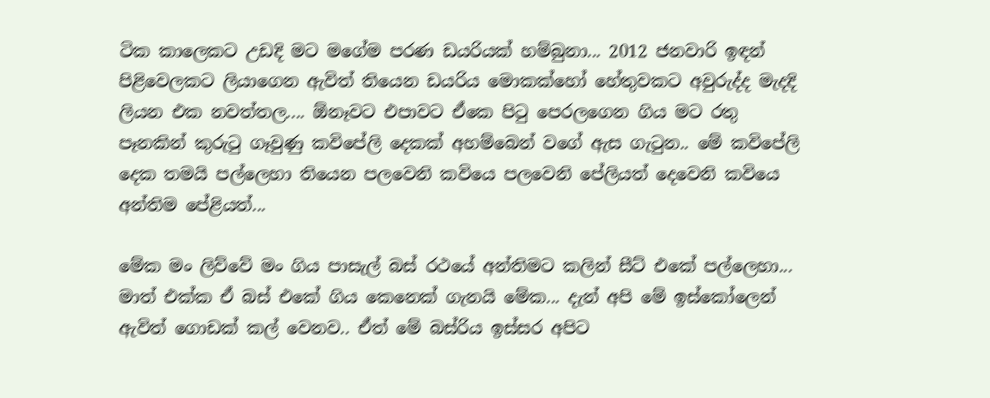ටික කාලෙකට උඩදි මට මගේම පරණ ඩයරියක් හම්බුනා... 2012 ජනවාරි ඉඳන් පිළිවෙලකට ලියාගෙන ඇවිත් තියෙන ඩයරිය මොකක්හෝ හේතුවකට අවුරුද්ද මැදදි ලියන එක නවත්තල.... ඕනෑවට එපාවට ඒකෙ පිටු පෙරලගෙන ගිය මට රතු පෑනකින් කුරුටු ගෑවුණු කවිපේලි දෙකක් අහම්බෙන් වගේ ඇස ගැටුන.. මේ කවිපේලි දෙක තමයි පල්ලෙහා තියෙන පලවෙනි කවියෙ පලවෙනි පේලියත් දෙවෙනි කවියෙ අන්තිම පේළියත්...

මේක මං ලිව්වේ මං ගිය පාසැල් බස් රථයේ අන්තිමට කලින් සීට් එකේ පල්ලෙහා... මාත් එක්ක ඒ බස් එකේ ගිය කෙනෙක් ගැනයි මේක... දැන් අපි මේ ඉස්කෝලෙන් ඇවිත් ගොඩක් කල් වෙනව.. ඒත් මේ බස්රිය ඉස්සර අපිට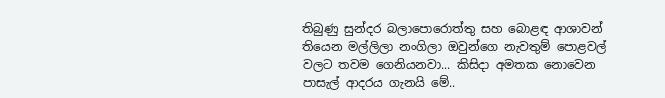තිබුණු සුන්දර බලාපොරොත්තු සහ බොළඳ ආශාවන් තියෙන මල්ලිලා නංගිලා ඔවුන්ගෙ නැවතුම් පොළවල් වලට තවම ගෙනියනවා... කිසිදා අමතක නොවෙන පාසැල් ආදරය ගැනයි මේ..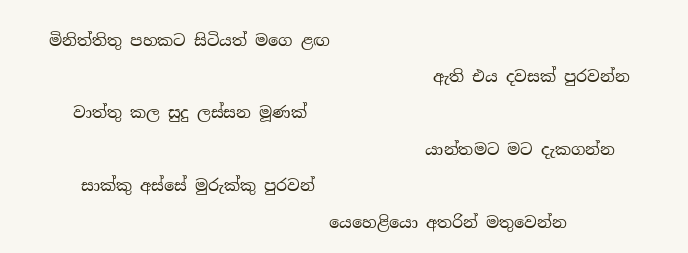මිනිත්තිතු පහකට සිටියත් මගෙ ළඟ
                                                ඇති එය දවසක් පුරවන්න
   වාත්තු කල සුදු ලස්සන මූණක්
                                               යාන්තමට මට දැකගන්න
    සාක්කු අස්සේ මුරුක්කු පුරවන්
                                   යෙහෙළියො අතරින් මතුවෙන්න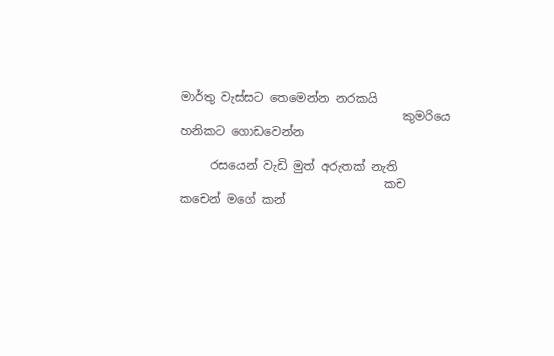මාර්තු වැස්සට තෙමෙන්න නරකයි
                                     කුමරියෙ හනිකට ගොඩවෙන්න

     රසයෙන් වැඩි මුත් අරුතක් නැති
                                  කච කචෙන් මගේ කන්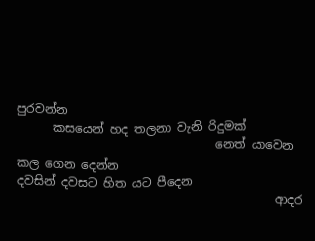පුරවන්න
      කසයෙන් හද තලනා වැනි රිදුමක්
                                 නෙත් යාවෙන කල ගෙන දෙන්න
දවසින් දවසට හිත යට පීදෙන
                                           ආදර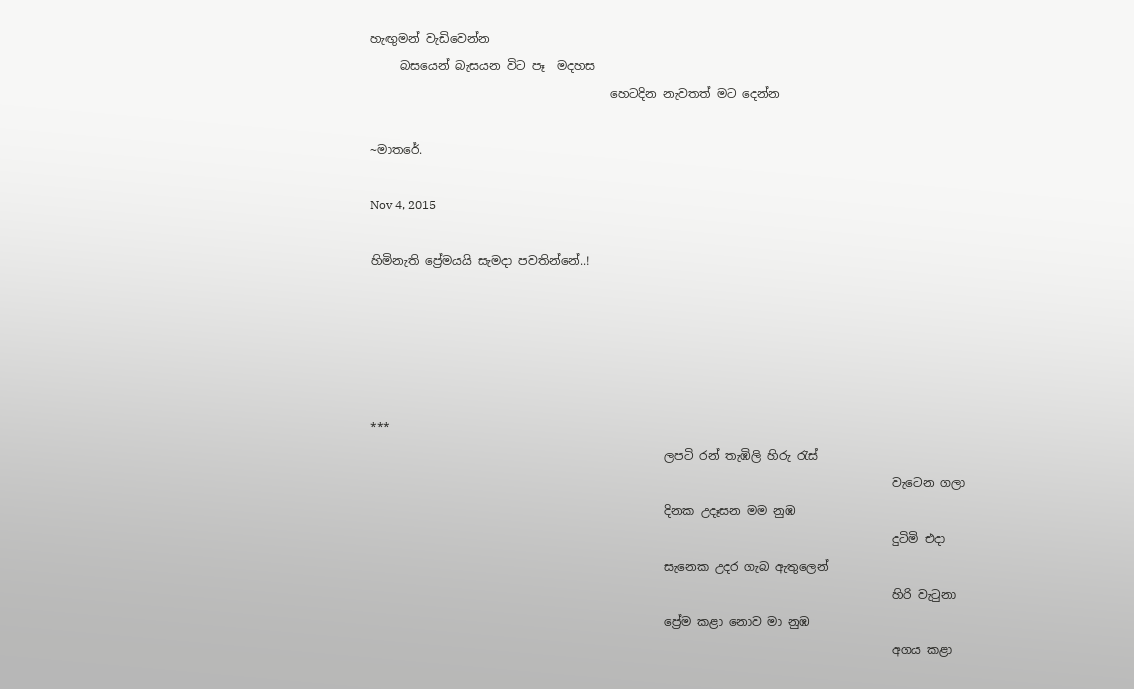හැඟුමන් වැඩිවෙන්න
     බසයෙන් බැසයන විට පෑ  මදහස
                                        හෙටදින නැවතත් මට දෙන්න

~මාතරේ.

Nov 4, 2015

හිමිනැති ප්‍රේමයයි සැමදා පවතින්නේ..!





***
                                                 ලපටි රන් තැඹිලි හිරු රැස්
                                                                                       වැටෙන ගලා
                                                 දිනක උදෑසන මම නුඹ
                                                                                       දුටිමි එදා
                                                 සැනෙක උදර ගැබ ඇතුලෙන්
                                                                                       හිරි වැටුනා
                                                 ප්‍රේම කළා නොව මා නුඹ
                                                                                       අගය කළා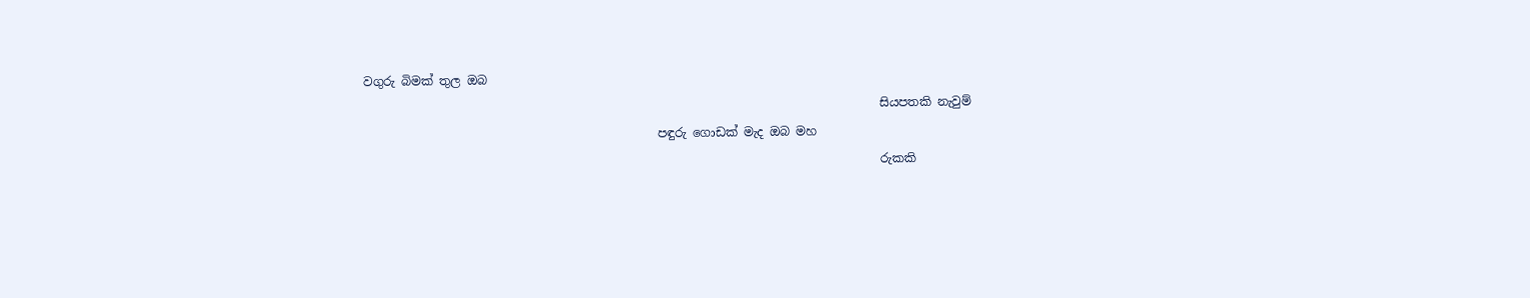වගුරු බිමක් තුල ඔබ
                                                                                      සියපතකි නැවුම්
                                                 පඳුරු ගොඩක් මැද ඔබ මහ
                                                                                      රුකකි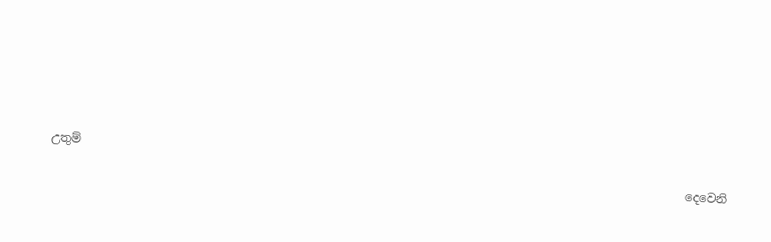උතුම්
                                                                                                          දෙවෙනි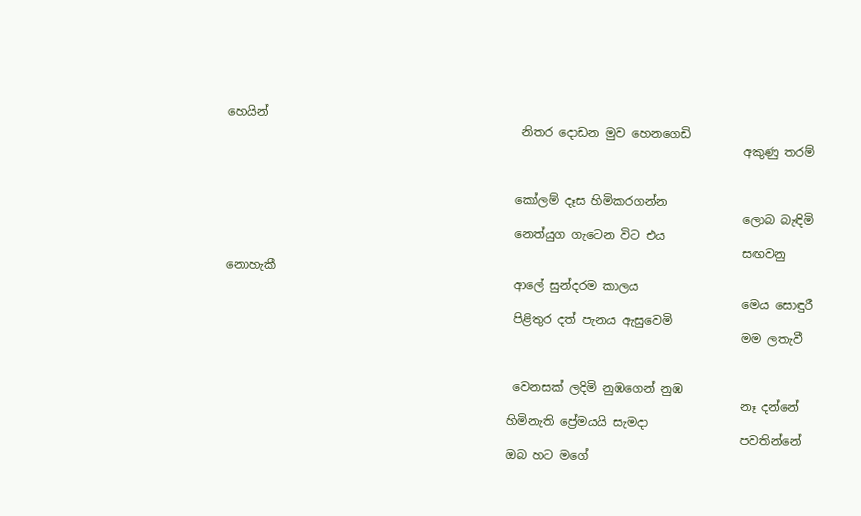හෙයින්
                                                 නිතර දොඩන මුව හෙනගෙඩි
                                                                                      අකුණු තරම්


                                                කෝලම් දෑස හිමිකරගන්න
                                                                                      ලොබ බැඳිමි
                                                නෙත්යුග ගැටෙන විට එය
                                                                                      සඟවනු නොහැකී
                                                ආලේ සුන්දරම කාලය
                                                                                      මෙය සොඳුරී
                                                පිළිතුර දත් පැනය ඇසුවෙමි
                                                                                      මම ලතැවී


                                                වෙනසක් ලදිමි නුඹගෙන් නුඹ
                                                                                      නෑ දන්නේ
                                               හිමිනැති ප්‍රේමයයි සැමදා
                                                                                      පවතින්නේ
                                               ඔබ හට මගේ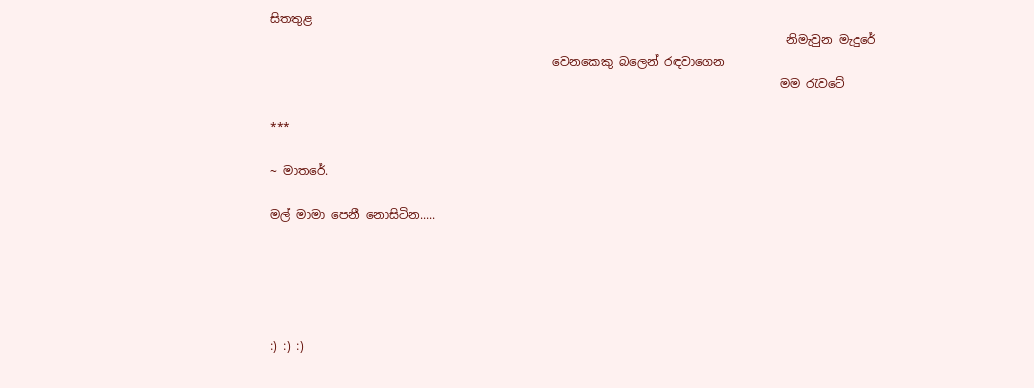සිතතුළ
                                                                                      නිමැවුන මැදුරේ
                                               වෙනකෙකු බලෙන් රඳවාගෙන
                                                                                     මම රැවටේ

***

~ මාතරේ.

මල් මාමා පෙනී නොසිටින.....





:) :) :)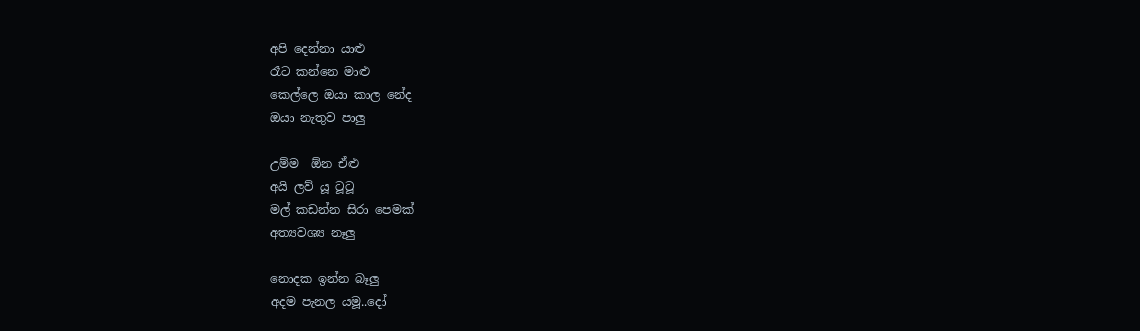අපි දෙන්නා යාළු
රෑට කන්නෙ මාළු
කෙල්ලෙ ඔයා කාල නේද
ඔයා නැතුව පාලු

උම්ම  ඕන ඒළු
අයි ලව් යූ ටූටූ
මල් කඩන්න සිරා පෙමක්
අත්‍යවශ්‍ය නෑලු

නොදක ඉන්න බෑලු
අදම පැනල යමූ..දෝ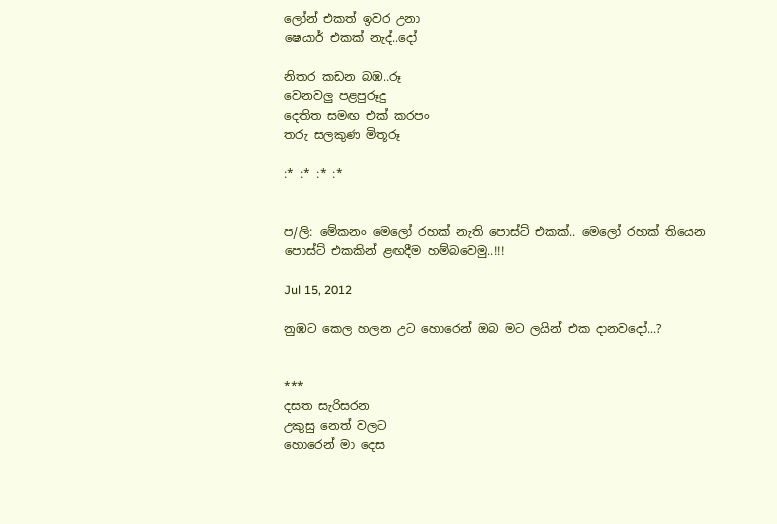ලෝන් එකත් ඉවර උනා
ෂෙයාර් එකක් නැද්..දෝ

නිතර කඩන බඹ..රූ
වෙනවලු පළපුරූදු
දෙතිත සමඟ එක් කරපං
තරු සලකුණ මිතූරූ

:* :* :* :*


ප/ලි: මේකනං මෙලෝ රහක් නැති පොස්ට් එකක්.. මෙලෝ රහක් තියෙන පොස්ට් එකකින් ළඟදීම හම්බවෙමු..!!!

Jul 15, 2012

නුඹට කෙල හලන උට හොරෙන් ඔබ මට ලයින් එක දානවදෝ...?


***
දසත සැරිසරන
උකුසු නෙත් වලට
හොරෙන් මා දෙස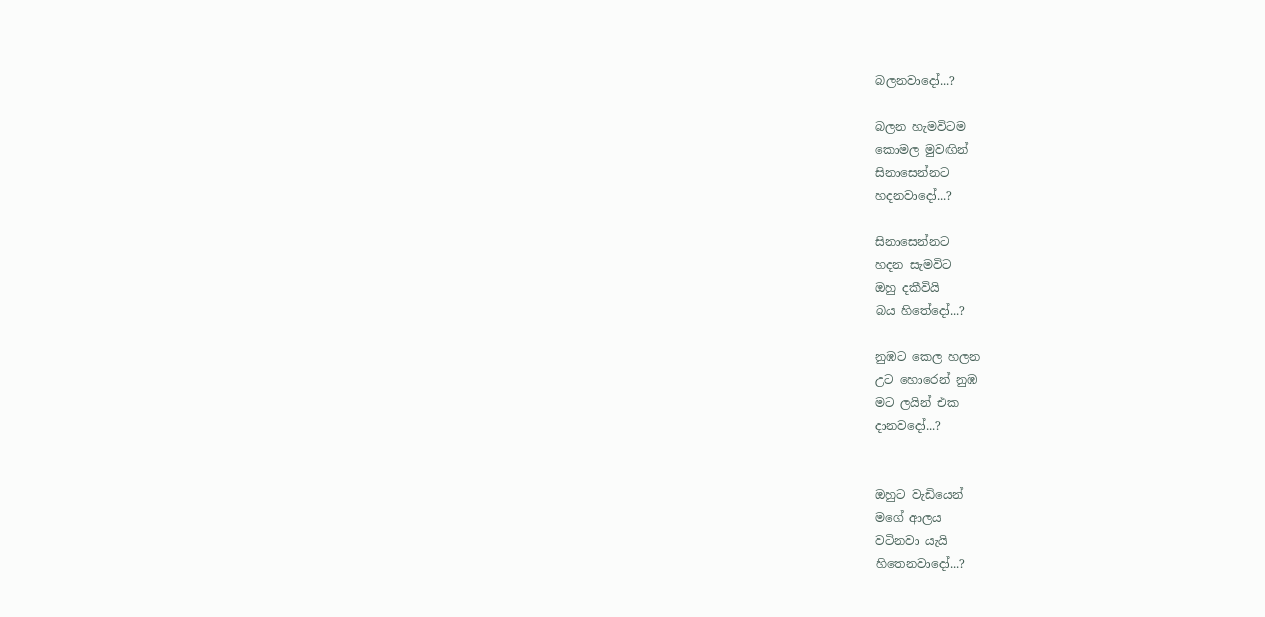බලනවාදෝ...?

බලන හැමවිටම
කොමල මුවඟින්
සිනාසෙන්නට
හදනවාදෝ...?

සිනාසෙන්නට
හදන සැමවිට
ඔහු දකීවියි
බය හිතේදෝ...?

නුඹට කෙල හලන
උට හොරෙන් නුඹ
මට ලයින් එක
දානවදෝ...?


ඔහුට වැඩියෙන්
මගේ ආලය
වටිනවා යැයි
හිතෙනවාදෝ...?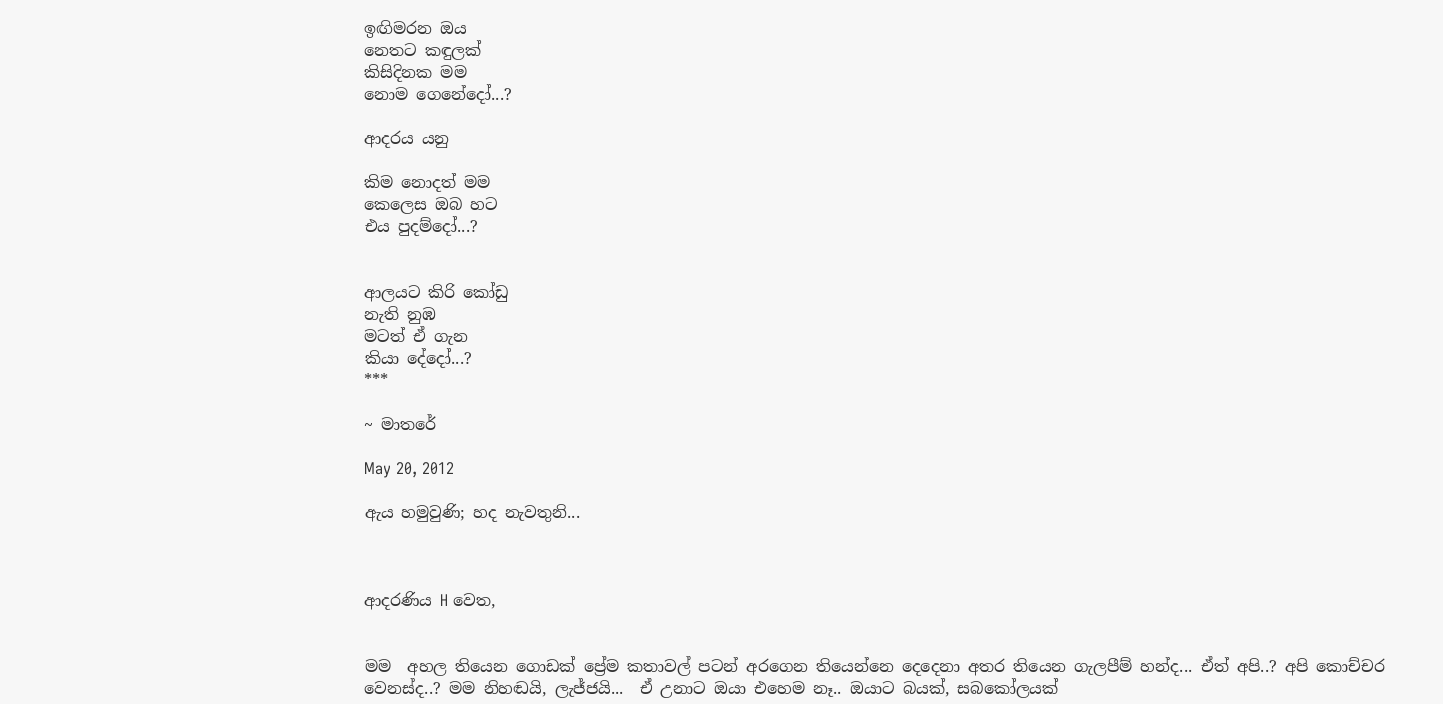ඉඟිමරන ඔය
නෙතට කඳුලක්
කිසිදිනක මම
නොම ගෙනේදෝ...?

ආදරය යනු

කිම නොදත් මම
කෙලෙස ඔබ හට
එය පුදම්දෝ...?


ආලයට කිරි කෝඩු
නැති නුඹ
මටත් ඒ ගැන
කියා දේදෝ...?
***

~ මාතරේ

May 20, 2012

ඇය හමුවුණි; හද නැවතුනි...



ආදරණිය H වෙත,


මම  අහල තියෙන ගොඩක් ප්‍රේම කතාවල් පටන් අරගෙන තියෙන්නෙ දෙදෙනා අතර තියෙන ගැලපීම් හන්ද... ඒත් අපි..? අපි කොච්චර වෙනස්ද..? මම නිහඬයි, ලැජ්ජයි...  ඒ උනාට ඔයා එහෙම නෑ.. ඔයාට බයක්, සබකෝලයක්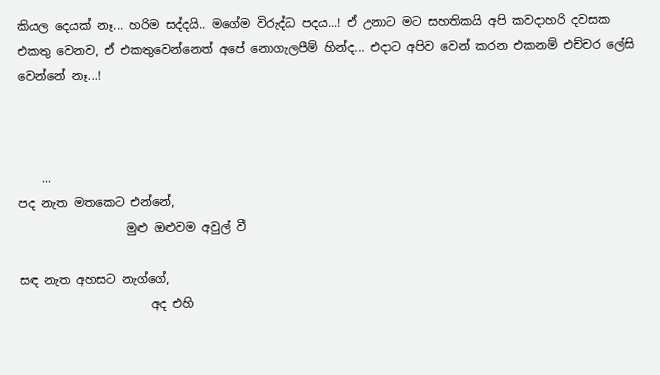කියල දෙයක් නෑ... හරිම සද්දයි.. මගේම විරුද්ධ පදය...! ඒ උනාට මට සහතිකයි අපි කවදාහරි දවසක එකතු වෙනව, ඒ එකතුවෙන්නෙත් අපේ නොගැලපීම් හින්ද... එදාට අපිව වෙන් කරන එකනම් එච්චර ලේසි වෙන්නේ නෑ...!



    ...
පද නැත මතකෙට එන්නේ,
                  මුළු ඔළුවම අවුල් වී

සඳ නැත අහසට නැග්ගේ,
                      අද එහි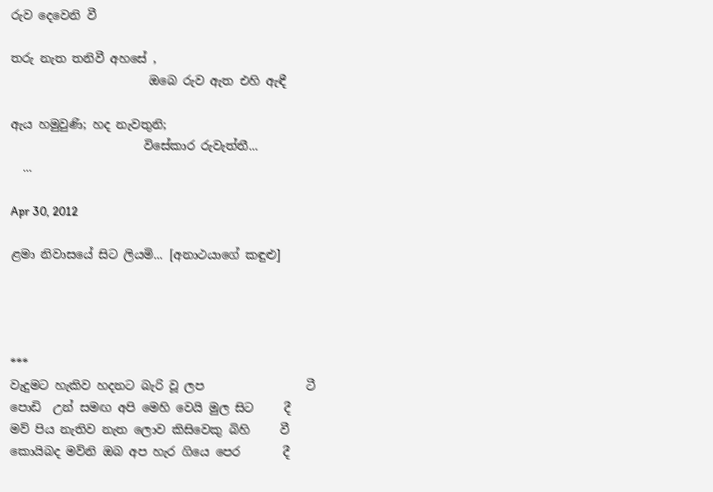රුව දෙවෙනි වී

තරු නැත තනිවී අහසේ ,
                       ඔබෙ රුව ඇත එහි ඇඳී

ඇය හමුවුණි; හද නැවතුනි;
                      විසේකාර රුවැත්තී...
  ...

Apr 30, 2012

ළමා නිවාසයේ සිට ලියමි... [අනාථයාගේ කඳුළු]




***
වැදුමට හැකිව හදනට බැරි වූ ලප                 ටී
පොඩි  උන් සමඟ අපි මෙහි වෙයි මුල සිට     දී
මව් පිය නැතිව නැත ලොව කිසිවෙකු බිහි     වී
කොයිබද මව්නි ඔබ අප හැර ගියෙ පෙර       දී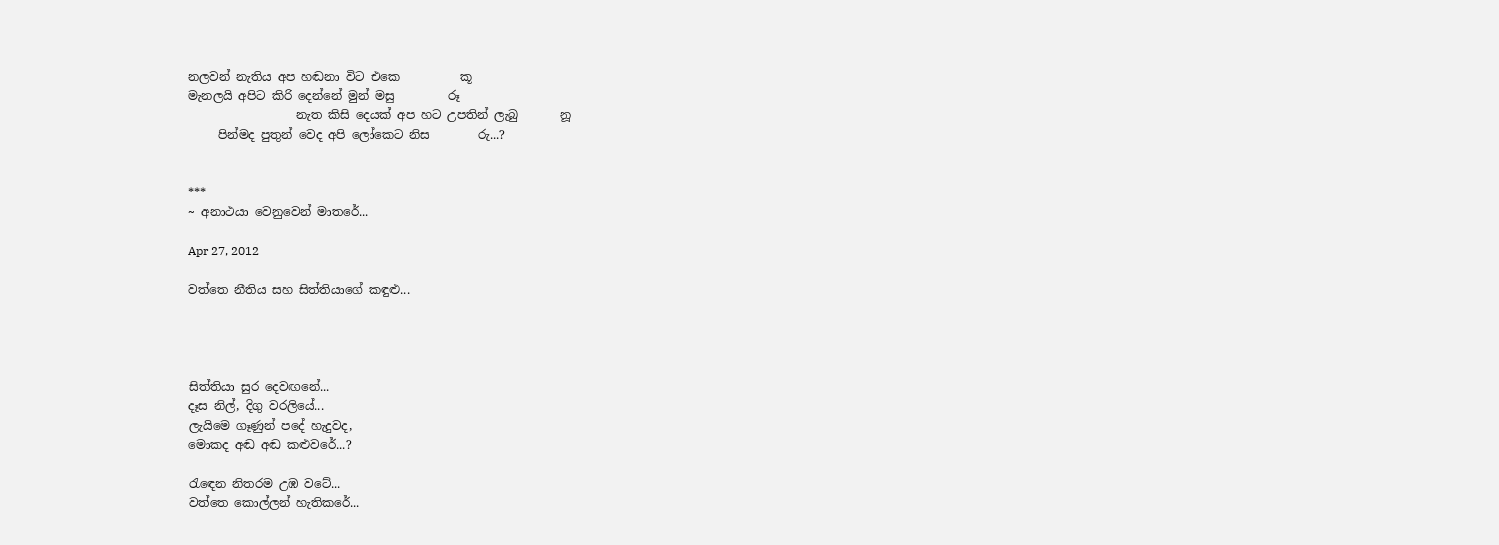නලවන් නැතිය අප හඬනා විට එකෙ          කූ
මැනලයි අපිට කිරි දෙන්නේ මුන් මසු         රූ
                  නැත කිසි දෙයක් අප හට උපතින් ලැබු       නූ
     පින්මද පුතුන් වෙද අපි ලෝකෙට නිස        රු...?


***
~ අනාථයා වෙනුවෙන් මාතරේ...

Apr 27, 2012

වත්තෙ නීතිය සහ සිත්තියාගේ කඳුළු...




සිත්තියා සුර දෙවඟනේ...
දෑස නිල්, දිගු වරලියේ...
ලැයිමෙ ගෑණුන් පදේ හැදුවද,
මොකද අඬ අඬ කළුවරේ...?

රැඳෙන නිතරම උඹ වටේ...
වත්තෙ කොල්ලන් හැතිකරේ...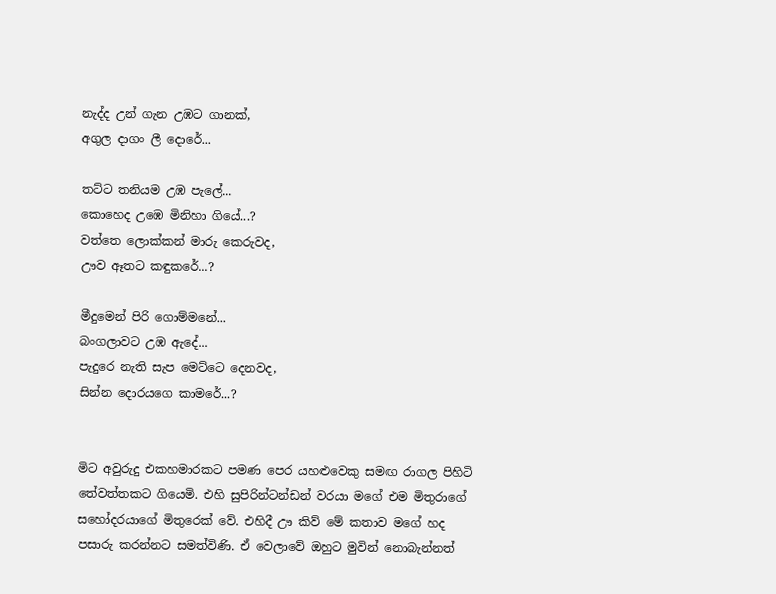නැද්ද උන් ගැන උඹට ගානක්,
අගුල දාගං ලී දොරේ...

තට්ට තනියම උඹ පැලේ...
කොහෙද උඹෙ මිනිහා ගියේ...?
වත්තෙ ලොක්කන් මාරු කෙරුවද,
ඌව ඈතට කඳුකරේ...?

මීදුමෙන් පිරි ගොම්මනේ...
බංගලාවට උඹ ඇදේ...
පැදුරෙ නැති සැප මෙට්ටෙ දෙනවද,
සින්න දොරයගෙ කාමරේ...?


මිට අවුරුදු එකහමාරකට පමණ පෙර යහළුවෙකු සමඟ රාගල පිහිටි තේවත්තකට ගියෙමි. එහි සුපිරින්ටන්ඩන් වරයා මගේ එම මිතුරාගේ සහෝදරයාගේ මිතුරෙක් වේ. එහිදී ඌ කිව් මේ කතාව මගේ හද පසාරු කරන්නට සමත්විණි. ඒ වෙලාවේ ඔහුට මුවින් නොබැන්නත්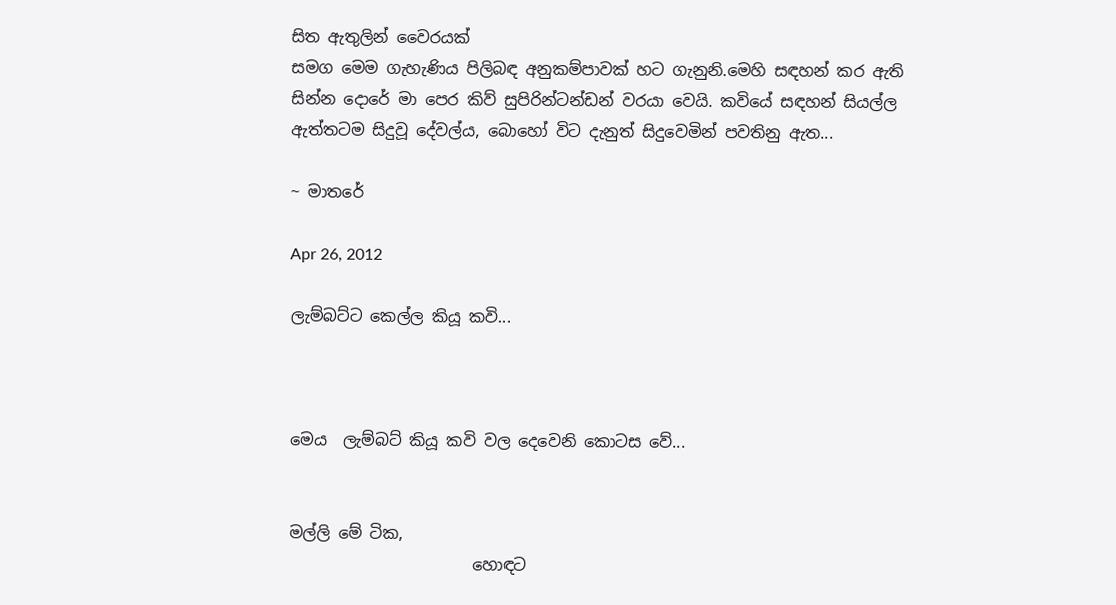සිත ඇතුලින් වෛරයක්‌
සමග මෙම ගැහැණිය පිලිබඳ අනුකම්පාවක් හට ගැනුනි.මෙහි සඳහන් කර ඇති සින්න දොරේ මා පෙර කිව් සුපිරින්ටන්ඩන් වරයා වෙයි. කවියේ සඳහන් සියල්ල ඇත්තටම සිදුවූ දේවල්ය, බොහෝ විට දැනුත් සිදුවෙමින් පවතිනු ඇත...

~ මාතරේ

Apr 26, 2012

ලැම්බට්ට කෙල්ල කියූ කවි...



මෙය  ලැම්බට් කියූ කවි වල දෙවෙනි කොටස වේ...


මල්ලි මේ ටික,
                       හොඳට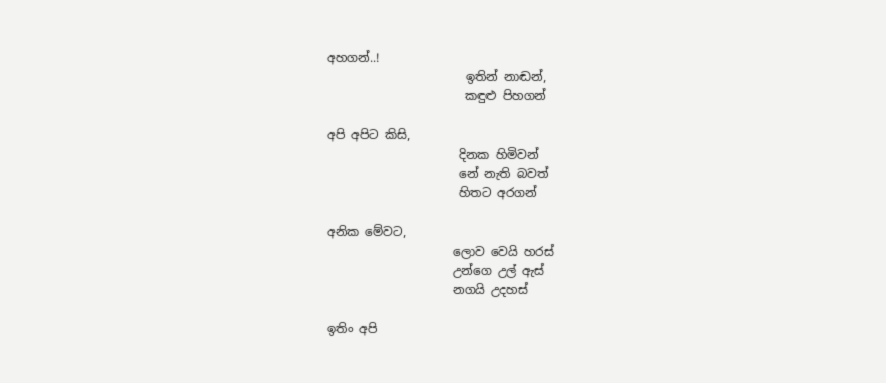අහගන්..!
                       ඉතින් නාඬන්,
                       කඳුළු පිහගන්

අපි අපිට කිසි,
                      දිනක හිමිවන්
                      නේ නැති බවත්
                      හිතට අරගන්

අනික මේවට,
                     ලොව වෙයි හරස්
                     උන්ගෙ උල් ඇස්
                     නගයි උදහස්

ඉතිං අපි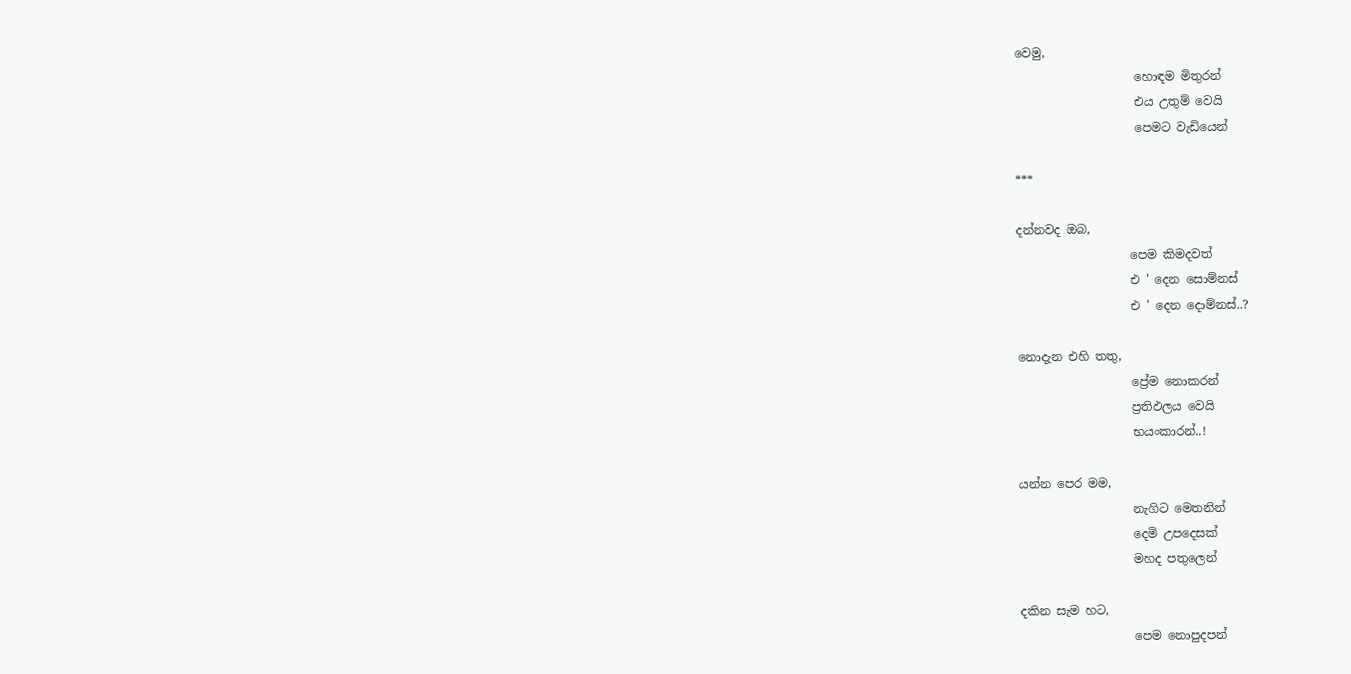වෙමු,
                    හොඳම මිතුරන්
                    එය උතුම් වෙයි
                    පෙමට වැඩියෙන්

***

දන්නවද ඔබ,
                   පෙම කිමදවත්
                   එ ' දෙන සොම්නස්
                   එ ' දෙන දොම්නස්..?

නොදැන එහි තතු,
                   ප්‍රේම නොකරන්
                   ප්‍රතිඵලය වෙයි
                   භයංකාරන්..!

යන්න පෙර මම,
                   නැගිට මෙතනින්
                   දෙමි උපදෙසක්
                   මහද පතුලෙන්

දකින සැම හට,
                   පෙම නොපුදපන්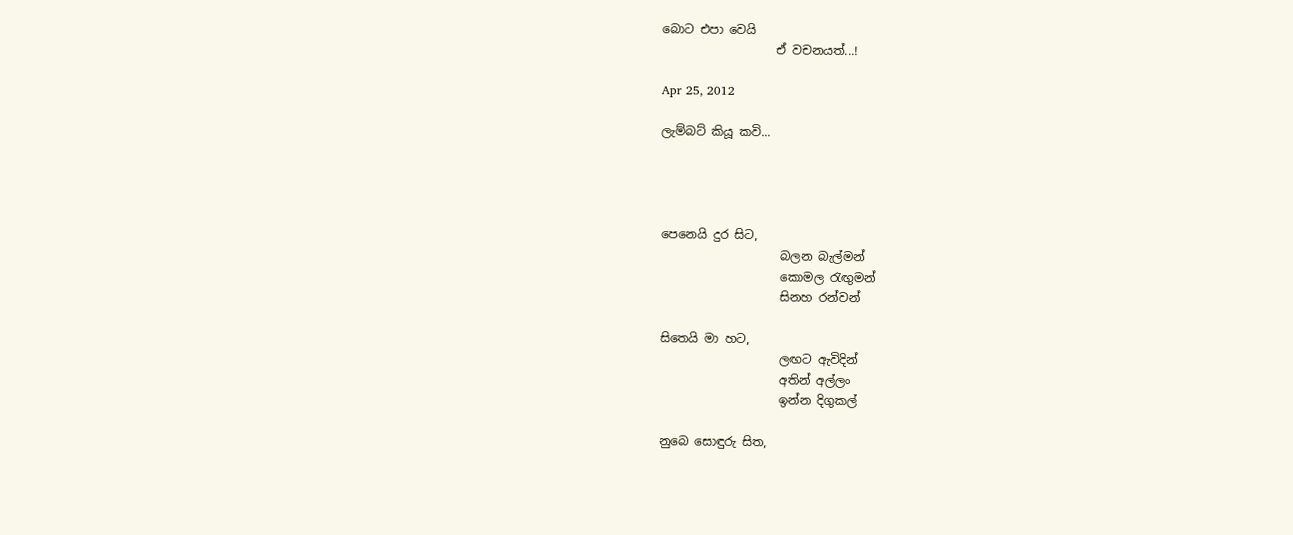බොට එපා වෙයි
                   ඒ වචනයත්...!

Apr 25, 2012

ලැම්බට් කියූ කවි...




පෙනෙයි දුර සිට,
                    බලන බැල්මන්
                    කොමල රැඟුමන්
                    සිනහ රන්වන්

සිතෙයි මා හට,
                    ලඟට ඇවිදින්
                    අතින් අල්ලං
                    ඉන්න දිගුකල්

නුබෙ සොඳුරු සිත,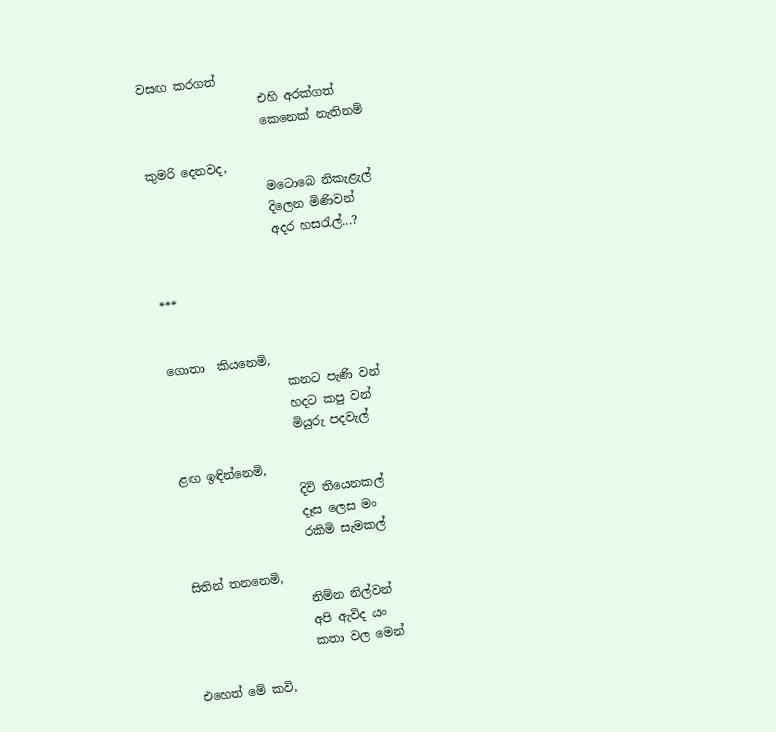වසඟ කරගත්
                    එහි අරක්ගත්
                    කෙනෙක් නැතිනම්

කුමරි දෙනවද,
                    මටොබෙ නිකැළැල්
                    දිලෙන මිණිවන්
                    අදර හසරැල්...?


***


ගොතා  කියනෙමි,
                    කනට පැණි වන්
                    හදට කපු වන්
                    මියුරු පදවැල්

ළඟ ඉඳින්නෙමි,
                    දිවි තියෙනකල්
                    දෑස ලෙස මං
                    රකිමි සැමකල්

සිතින් තනනෙමි,
                    නිම්න නිල්වන්
                    අපි ඇවිද යං
                    කතා වල මෙන්

එහෙත් මේ කවි,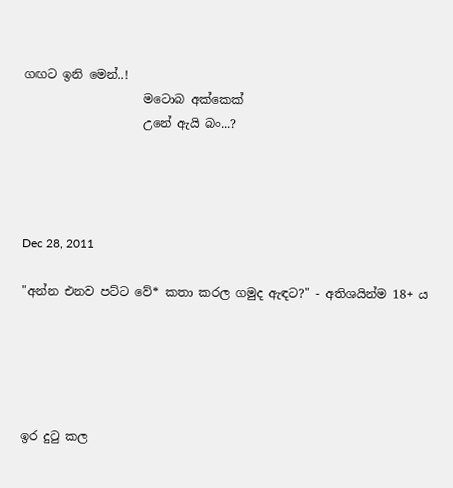ගඟට ඉනි මෙන්..!
                    මටොබ අක්කෙක්
                    උනේ ඇයි බං...?




Dec 28, 2011

"අන්න එනව පට්ට වේ* කතා කරල ගමුද ඇඳට?" - අතිශයින්ම 18+ ය





ඉර දුටු කල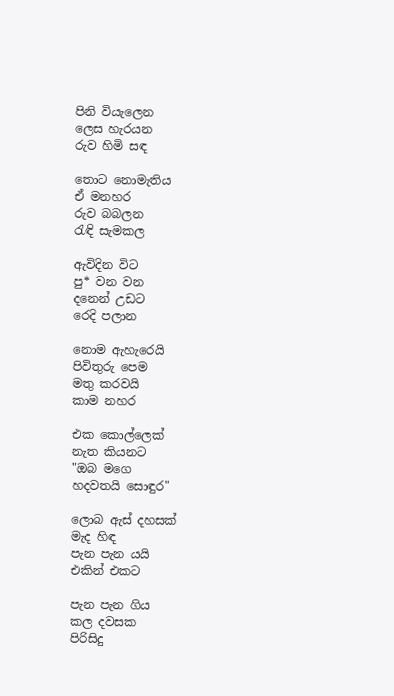පිනි වියැලෙන
ලෙස හැරයන
රුව හිමි සඳ

තොට නොමැතිය
ඒ මනහර
රුව බබලන
රැඳි සැමකල

ඇවිදින විට
පු* වන වන
දනෙන් උඩට
රෙදි පලාන

නොම ඇහැරෙයි
පිවිතුරු පෙම
මතු කරවයි
කාම නහර

එක කොල්ලෙක්
නැත කියනට
"ඔබ මගෙ
හදවතයි සොඳුර"

ලොබ ඇස් දහසක්
මැද හිඳ
පැන පැන යයි
එකින් එකට

පැන පැන ගිය
කල දවසක
පිරිසිදු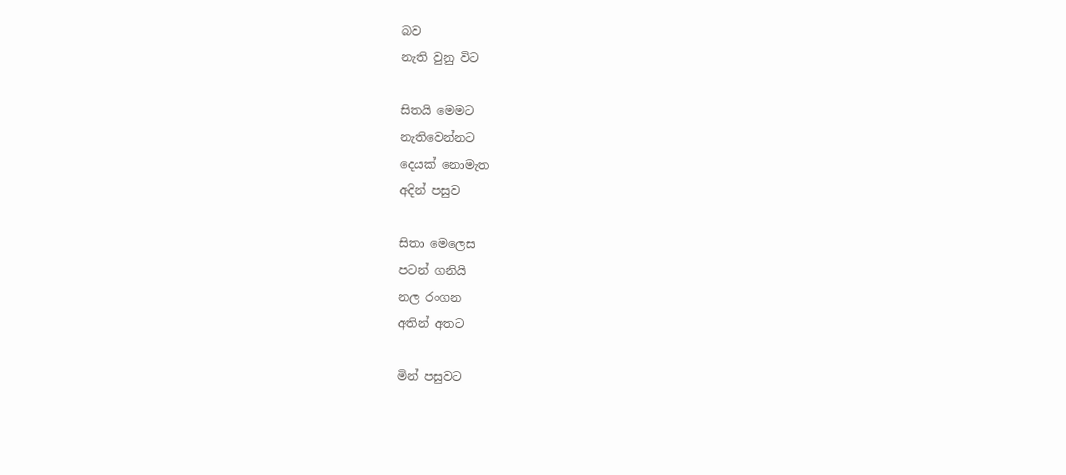බව
නැති වුනු විට

සිතයි මෙමට
නැතිවෙන්නට
දෙයක් නොමැත
අදින් පසුව

සිතා මෙලෙස
පටන් ගනියි
නල රංගන
අතින් අතට

මින් පසුවට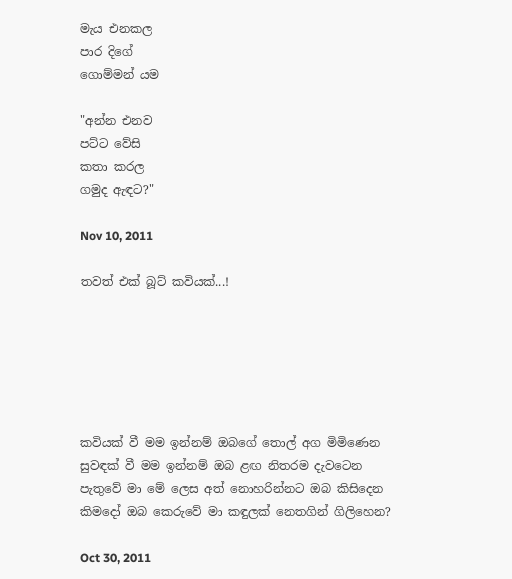මැය එනකල
පාර දිගේ
ගොම්මන් යම

"අන්න එනව
පට්ට වේසි
කතා කරල
ගමුද ඇඳට?"

Nov 10, 2011

තවත් එක් බූට් කවියක්...!






කවියක් වී මම ඉන්නම් ඔබගේ තොල් අග මිමිණෙන
සුවඳක් වී මම ඉන්නම් ඔබ ළඟ නිතරම දැවටෙන
පැතුවේ මා මේ ලෙස අත් නොහරින්නට ඔබ කිසිදෙන
කිමදෝ ඔබ කෙරුවේ මා කඳුලක් නෙතගින් ගිලිහෙන?

Oct 30, 2011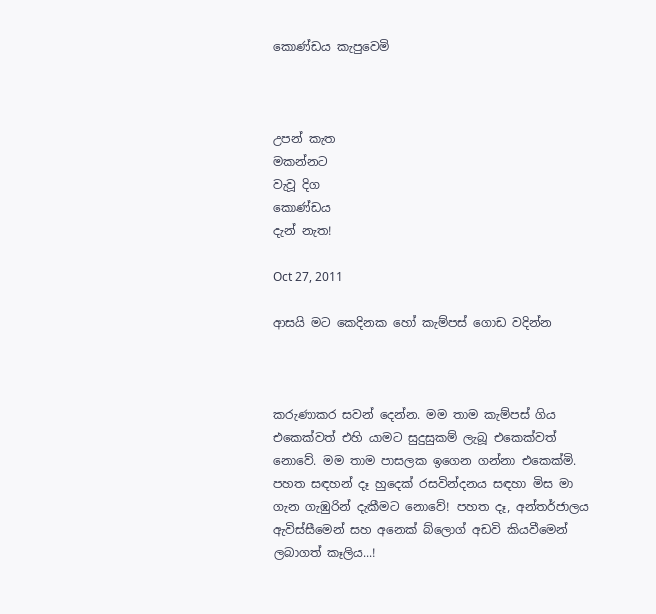කොණ්ඩය කැපුවෙමි



උපන් කැත
මකන්නට
වැවූ දිග
කොණ්ඩය
දැන් නැත!

Oct 27, 2011

ආසයි මට කෙදිනක හෝ කැම්පස් ගොඩ වදින්න



කරුණාකර සවන් දෙන්න. මම තාම කැම්පස් ගිය එකෙක්වත් එහි යාමට සුදුසුකම් ලැබූ එකෙක්වත් නොවේ. මම තාම පාසලක ඉගෙන ගන්නා එකෙක්මි. පහත සඳහන් දෑ හුදෙක් රසවින්දනය සඳහා මිස මා ගැන ගැඹුරින් දැකීමට නොවේ! පහත දෑ, අන්තර්ජාලය ඇවිස්සීමෙන් සහ අනෙක් බ්ලොග් අඩවි කියවීමෙන් ලබාගත් කෑලිය...!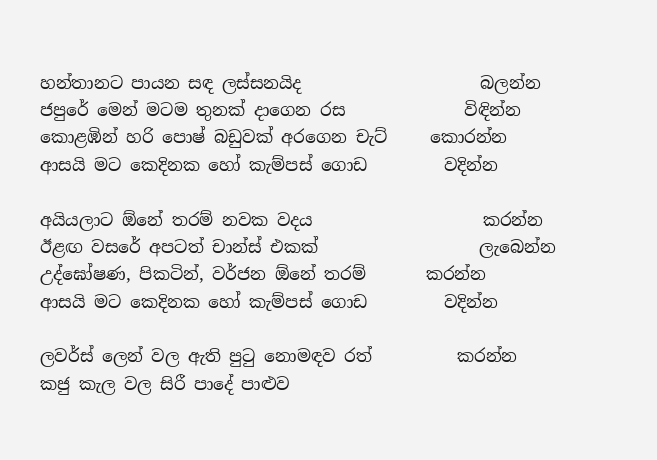හන්තානට පායන සඳ ලස්සනයිද                     බලන්න
ජපුරේ මෙන් මටම තුනක් දාගෙන රස              විඳින්න
කොළඹින් හරි පොෂ් බඩුවක් අරගෙන චැට්     කොරන්න
ආසයි මට කෙදිනක හෝ කැම්පස් ගොඩ         වදින්න

අයියලාට ඕනේ තරම් නවක වදය                    කරන්න
ඊළඟ වසරේ අපටත් චාන්ස් එකක්                   ලැබෙන්න
උද්ඝෝෂණ, පිකටින්, වර්ජන ඕනේ තරම්       කරන්න
ආසයි මට කෙදිනක හෝ කැම්පස් ගොඩ         වදින්න

ලවර්ස් ලෙන් වල ඇති පුටු නොමඳව රත්          කරන්න
කජු කැල වල සිරී පාදේ පාළුව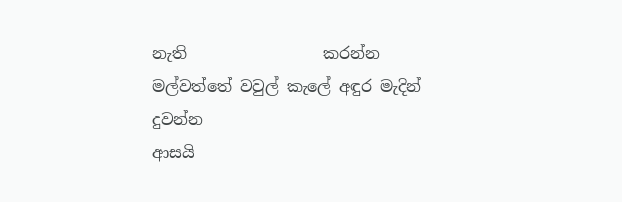නැති                 කරන්න
මල්වත්තේ වවුල් කැලේ අඳුර මැදින්                දුවන්න
ආසයි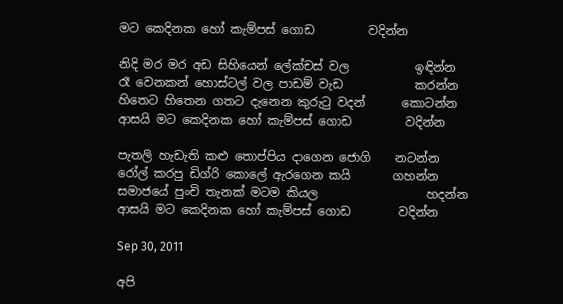මට කෙදිනක හෝ කැම්පස් ගොඩ         වදින්න

නිදි මර මර අඩ සිහියෙන් ලේක්චස් වල           ඉඳින්න
රෑ වෙනකන් හොස්ටල් වල පාඩම් වැඩ            කරන්න
හිතෙට හිතෙන ගතට දැනෙන කුරුටු වදන්      කොටන්න
ආසයි මට කෙදිනක හෝ කැම්පස් ගොඩ         වදින්න

පැතලි හැඩැති කළු තොප්පිය දාගෙන ජොගි    නටන්න
රෝල් කරපු ඩිග්රි කොලේ ඇරගෙන කයි       ගහන්න
සමාජයේ පුංචි තැනක් මටම කියල                  හදන්න
ආසයි මට කෙදිනක හෝ කැම්පස් ගොඩ        වදින්න

Sep 30, 2011

අපි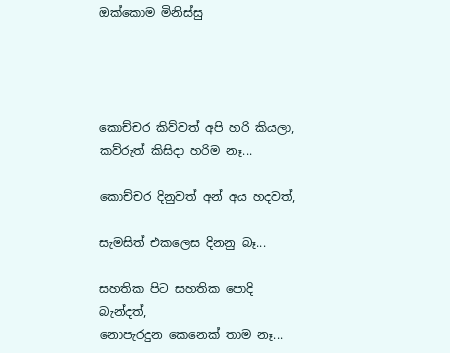ඔක්කොම මිනිස්සු




කොච්චර කිව්වත් අපි හරි කියලා,
කව්රුත් කිසිදා හරිම නෑ...

කොච්චර දිනුවත් අන් අය හදවත්,

සැමසිත් එකලෙස දිනනු බෑ...

සහතික පිට සහතික පොදි
බැන්දත්,
නොපැරදුන කෙනෙක් තාම නෑ...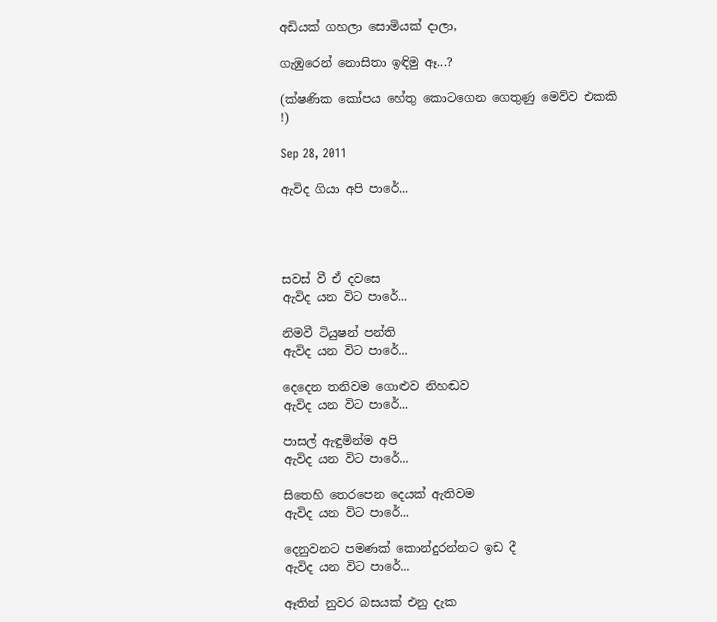අඩියක් ගහලා සොමියක් දාලා,

ගැඹුරෙන් නොසිතා ඉඳිමු ඈ...?

(ක්ෂණික කෝපය හේතු කොටගෙන ගෙතුණු මෙව්ව එකකි
!)

Sep 28, 2011

ඇවිද ගියා අපි පාරේ...




සවස් වී ඒ දවසෙ
ඇවිද යන විට පාරේ...

නිමවී ටියුෂන් පන්ති
ඇවිද යන විට පාරේ...

දෙදෙන තනිවම ගොළුව නිහඬව
ඇවිද යන විට පාරේ...

පාසල් ඇඳුමින්ම අපි
ඇවිද යන විට පාරේ...

සිතෙහි තෙරපෙන දෙයක් ඇතිවම
ඇවිද යන විට පාරේ...

දෙනුවනට පමණක් කොන්දුරන්නට ඉඩ දී
ඇවිද යන විට පාරේ...

ඈතින් නුවර බසයක් එනු දැක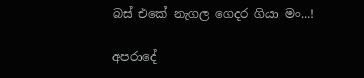බස් එකේ නැගල ගෙදර ගියා මං...!

අපරාදේ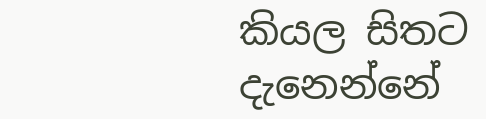කියල සිතට දැනෙන්නේ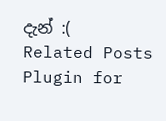දැන් :(
Related Posts Plugin for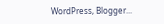WordPress, Blogger...